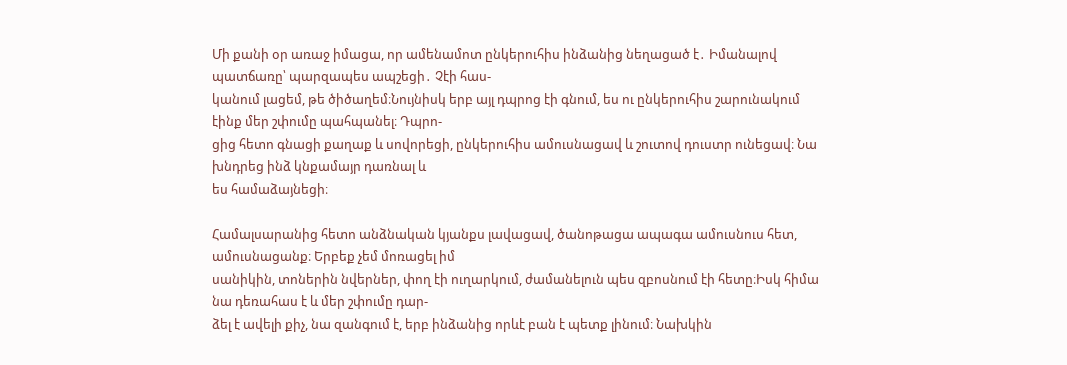Մի քանի օր առաջ իմացա, որ ամենամոտ ընկերուհիս ինձանից նեղացած է․ Իմանալով պատճառը՝ պարզապես ապշեցի․ Չէի հաս-
կանում լացեմ, թե ծիծաղեմ։Նույնիսկ երբ այլ դպրոց էի գնում, ես ու ընկերուհիս շարունակում էինք մեր շփումը պահպանել։ Դպրո-
ցից հետո գնացի քաղաք և սովորեցի, ընկերուհիս ամուսնացավ և շուտով դուստր ունեցավ։ Նա խնդրեց ինձ կնքամայր դառնալ և
ես համաձայնեցի։

Համալսարանից հետո անձնական կյանքս լավացավ, ծանոթացա ապագա ամուսնուս հետ, ամուսնացանք։ Երբեք չեմ մոռացել իմ
սանիկին, տոներին նվերներ, փող էի ուղարկում, ժամանելուն պես զբոսնում էի հետը։Իսկ հիմա նա դեռահաս է և մեր շփումը դար-
ձել է ավելի քիչ, նա զանգում է, երբ ինձանից որևէ բան է պետք լինում։ Նախկին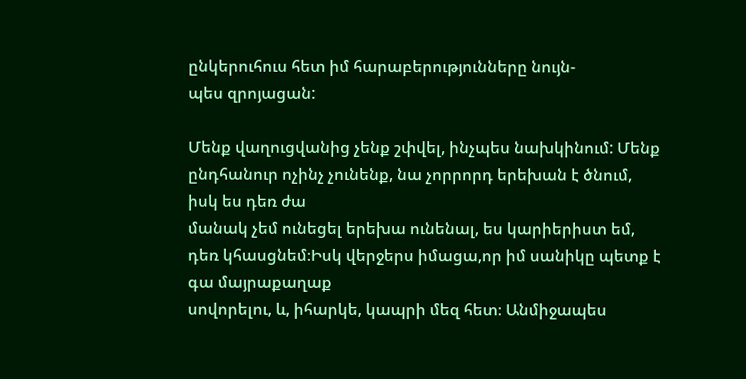ընկերուհուս հետ իմ հարաբերությունները նույն-
պես զրոյացան:

Մենք վաղուցվանից չենք շփվել, ինչպես նախկինում: Մենք ընդհանուր ոչինչ չունենք, նա չորրորդ երեխան է ծնում, իսկ ես դեռ ժա
մանակ չեմ ունեցել երեխա ունենալ, ես կարիերիստ եմ, դեռ կհասցնեմ։Իսկ վերջերս իմացա,որ իմ սանիկը պետք է գա մայրաքաղաք
սովորելու, և, իհարկե, կապրի մեզ հետ։ Անմիջապես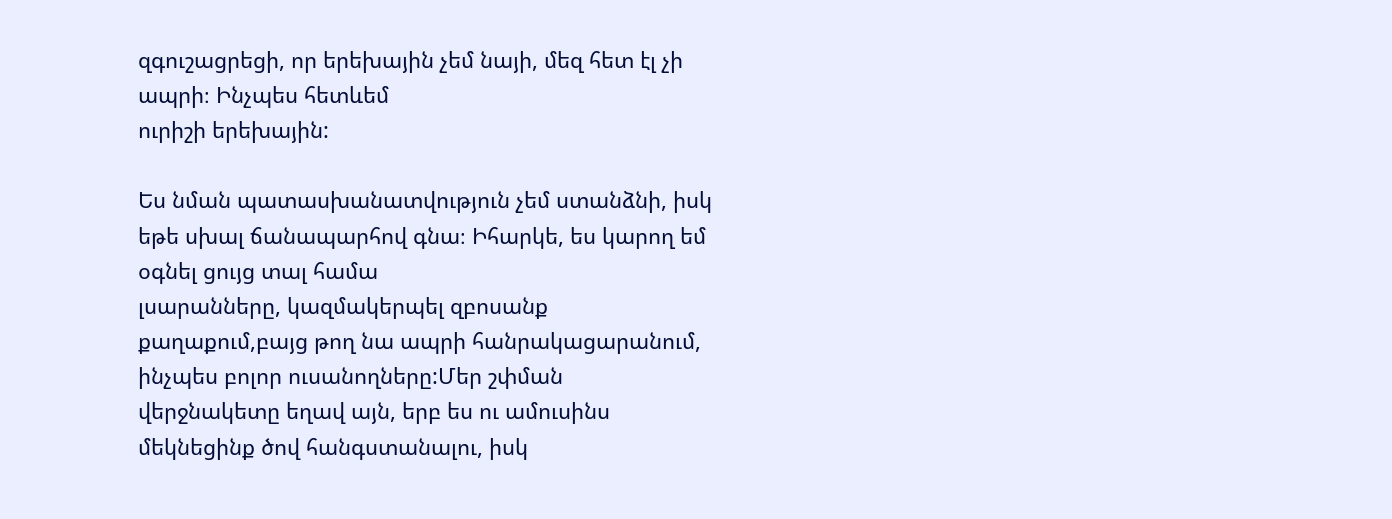զգուշացրեցի, որ երեխային չեմ նայի, մեզ հետ էլ չի ապրի։ Ինչպես հետևեմ
ուրիշի երեխային:

Ես նման պատասխանատվություն չեմ ստանձնի, իսկ եթե սխալ ճանապարհով գնա։ Իհարկե, ես կարող եմ օգնել ցույց տալ համա
լսարանները, կազմակերպել զբոսանք քաղաքում,բայց թող նա ապրի հանրակացարանում, ինչպես բոլոր ուսանողները:Մեր շփման
վերջնակետը եղավ այն, երբ ես ու ամուսինս մեկնեցինք ծով հանգստանալու, իսկ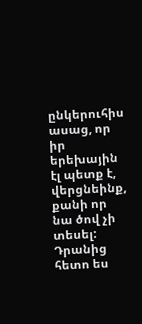ընկերուհիս ասաց, որ իր երեխային էլ պետք է,
վերցնեինք, քանի որ նա ծով չի տեսել:
Դրանից հետո ես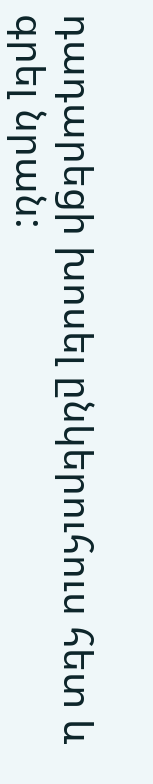դադարեցի խոսել ընկերուհուս հետ և գրել նրան: